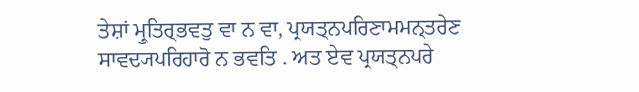ਤੇਸ਼ਾਂ ਮ੍ਰੁਤਿਰ੍ਭਵਤੁ ਵਾ ਨ ਵਾ, ਪ੍ਰਯਤ੍ਨਪਰਿਣਾਮਮਨ੍ਤਰੇਣ ਸਾਵਦ੍ਯਪਰਿਹਾਰੋ ਨ ਭਵਤਿ . ਅਤ ਏਵ ਪ੍ਰਯਤ੍ਨਪਰੇ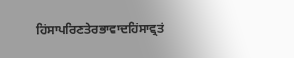ਹਿਂਸਾਪਰਿਣਤੇਰਭਾਵਾਦਹਿਂਸਾਵ੍ਰਤਂ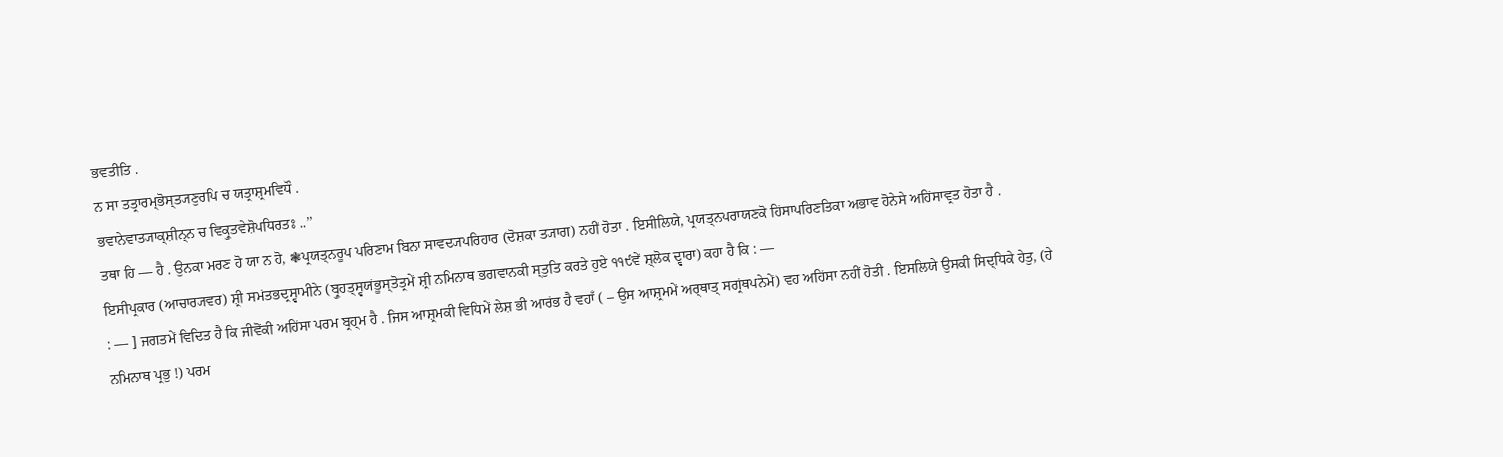ਭਵਤੀਤਿ .
ਨ ਸਾ ਤਤ੍ਰਾਰਮ੍ਭੋਸ੍ਤ੍ਯਣੁਰਪਿ ਚ ਯਤ੍ਰਾਸ਼੍ਰਮਵਿਧੌ .
ਭਵਾਨੇਵਾਤ੍ਯਾਕ੍ਸ਼ੀਨ੍ਨ ਚ ਵਿਕ੍ਰੁਤਵੇਸ਼ੋਪਧਿਰਤਃ ..’’
ਤਥਾ ਹਿ — ਹੈ . ਉਨਕਾ ਮਰਣ ਹੋ ਯਾ ਨ ਹੋ, ❃ਪ੍ਰਯਤ੍ਨਰੂਪ ਪਰਿਣਾਮ ਬਿਨਾ ਸਾਵਦ੍ਯਪਰਿਹਾਰ (ਦੋਸ਼ਕਾ ਤ੍ਯਾਗ) ਨਹੀਂ ਹੋਤਾ . ਇਸੀਲਿਯੇ, ਪ੍ਰਯਤ੍ਨਪਰਾਯਣਕੋ ਹਿਂਸਾਪਰਿਣਤਿਕਾ ਅਭਾਵ ਹੋਨੇਸੇ ਅਹਿਂਸਾਵ੍ਰਤ ਹੋਤਾ ਹੈ .
ਇਸੀਪ੍ਰਕਾਰ (ਆਚਾਰ੍ਯਵਰ) ਸ਼੍ਰੀ ਸਮਂਤਭਦ੍ਰਸ੍ਵਾਮੀਨੇ (ਬ੍ਰੁਹਤ੍ਸ੍ਵਯਂਭੂਸ੍ਤੋਤ੍ਰਮੇਂ ਸ਼੍ਰੀ ਨਮਿਨਾਥ ਭਗਵਾਨਕੀ ਸ੍ਤੁਤਿ ਕਰਤੇ ਹੁਏ ੧੧੯ਵੇਂ ਸ਼੍ਲੋਕ ਦ੍ਵਾਰਾ) ਕਹਾ ਹੈ ਕਿ : —
: — ] ਜਗਤਮੇਂ ਵਿਦਿਤ ਹੈ ਕਿ ਜੀਵੋਂਕੀ ਅਹਿਂਸਾ ਪਰਮ ਬ੍ਰਹ੍ਮ ਹੈ . ਜਿਸ ਆਸ਼੍ਰਮਕੀ ਵਿਧਿਮੇਂ ਲੇਸ਼ ਭੀ ਆਰਂਭ ਹੈ ਵਹਾਁ ( – ਉਸ ਆਸ਼੍ਰਮਮੇਂ ਅਰ੍ਥਾਤ੍ ਸਗ੍ਰਂਥਪਨੇਮੇਂ) ਵਹ ਅਹਿਂਸਾ ਨਹੀਂ ਹੋਤੀ . ਇਸਲਿਯੇ ਉਸਕੀ ਸਿਦ੍ਧਿਕੇ ਹੇਤੁ, (ਹੇ ਨਮਿਨਾਥ ਪ੍ਰਭੁ !) ਪਰਮ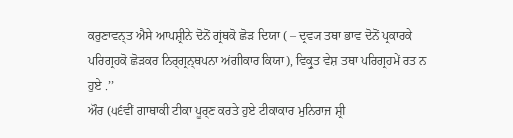ਕਰੁਣਾਵਨ੍ਤ ਐਸੇ ਆਪਸ਼੍ਰੀਨੇ ਦੋਨੋਂ ਗ੍ਰਂਥਕੋ ਛੋੜ ਦਿਯਾ ( – ਦ੍ਰਵ੍ਯ ਤਥਾ ਭਾਵ ਦੋਨੋਂ ਪ੍ਰਕਾਰਕੇ ਪਰਿਗ੍ਰਹਕੋ ਛੋੜਕਰ ਨਿਰ੍ਗ੍ਰਨ੍ਥਪਨਾ ਅਂਗੀਕਾਰ ਕਿਯਾ), ਵਿਕ੍ਰੁਤ ਵੇਸ਼ ਤਥਾ ਪਰਿਗ੍ਰਹਮੇਂ ਰਤ ਨ ਹੁਏ .’’
ਔਰ (੫੬ਵੀਂ ਗਾਥਾਕੀ ਟੀਕਾ ਪੂਰ੍ਣ ਕਰਤੇ ਹੁਏ ਟੀਕਾਕਾਰ ਮੁਨਿਰਾਜ ਸ਼੍ਰੀ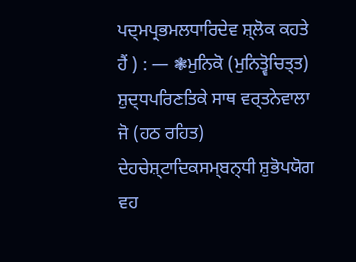ਪਦ੍ਮਪ੍ਰਭਮਲਧਾਰਿਦੇਵ ਸ਼੍ਲੋਕ ਕਹਤੇ ਹੈਂ ) : — ❃ਮੁਨਿਕੋ (ਮੁਨਿਤ੍ਵੋਚਿਤ੍ਤ) ਸ਼ੁਦ੍ਧਪਰਿਣਤਿਕੇ ਸਾਥ ਵਰ੍ਤਨੇਵਾਲਾ ਜੋ (ਹਠ ਰਹਿਤ) ਦੇਹਚੇਸ਼੍ਟਾਦਿਕਸਮ੍ਬਨ੍ਧੀ ਸ਼ੁਭੋਪਯੋਗ ਵਹ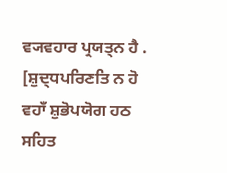ਵ੍ਯਵਹਾਰ ਪ੍ਰਯਤ੍ਨ ਹੈ . [ਸ਼ੁਦ੍ਧਪਰਿਣਤਿ ਨ ਹੋ ਵਹਾਁ ਸ਼ੁਭੋਪਯੋਗ ਹਠ ਸਹਿਤ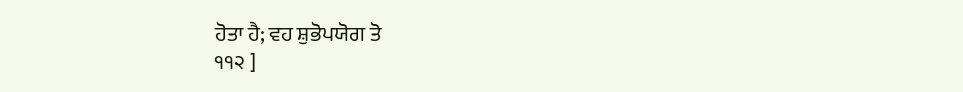ਹੋਤਾ ਹੈ; ਵਹ ਸ਼ੁਭੋਪਯੋਗ ਤੋ
੧੧੨ ]